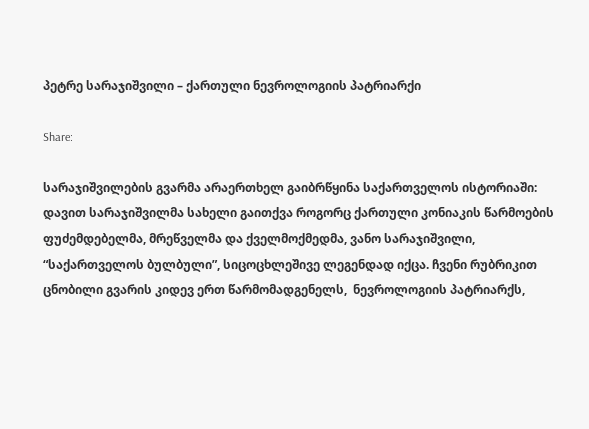პეტრე სარაჯიშვილი – ქართული ნევროლოგიის პატრიარქი

Share:

სარაჯიშვილების გვარმა არაერთხელ გაიბრწყინა საქართველოს ისტორიაში: დავით სარაჯიშვილმა სახელი გაითქვა როგორც ქართული კონიაკის წარმოების ფუძემდებელმა, მრეწველმა და ქველმოქმედმა, ვანო სარაჯიშვილი, “საქართველოს ბულბული”, სიცოცხლეშივე ლეგენდად იქცა. ჩვენი რუბრიკით ცნობილი გვარის კიდევ ერთ წარმომადგენელს,  ნევროლოგიის პატრიარქს,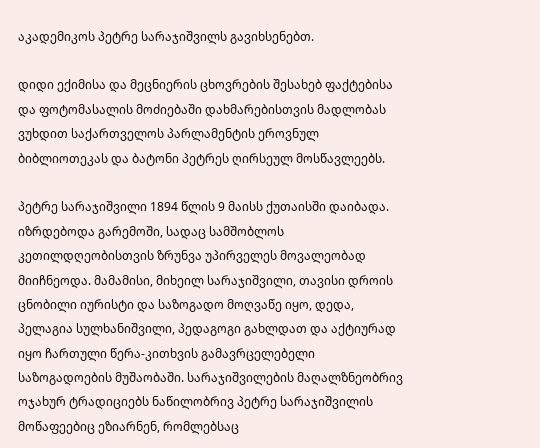აკადემიკოს პეტრე სარაჯიშვილს გავიხსენებთ.

დიდი ექიმისა და მეცნიერის ცხოვრების შესახებ ფაქტებისა და ფოტომასალის მოძიებაში დახმარებისთვის მადლობას ვუხდით საქართველოს პარლამენტის ეროვნულ ბიბლიოთეკას და ბატონი პეტრეს ღირსეულ მოსწავლეებს.

პეტრე სარაჯიშვილი 1894 წლის 9 მაისს ქუთაისში დაიბადა. იზრდებოდა გარემოში, სადაც სამშობლოს კეთილდღეობისთვის ზრუნვა უპირველეს მოვალეობად მიიჩნეოდა. მამამისი, მიხეილ სარაჯიშვილი, თავისი დროის ცნობილი იურისტი და საზოგადო მოღვაწე იყო, დედა, პელაგია სულხანიშვილი, პედაგოგი გახლდათ და აქტიურად იყო ჩართული წერა-კითხვის გამავრცელებელი საზოგადოების მუშაობაში. სარაჯიშვილების მაღალზნეობრივ ოჯახურ ტრადიციებს ნაწილობრივ პეტრე სარაჯიშვილის მოწაფეებიც ეზიარნენ, რომლებსაც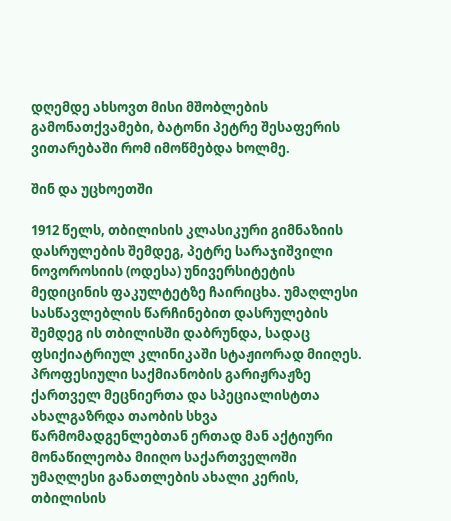დღემდე ახსოვთ მისი მშობლების გამონათქვამები, ბატონი პეტრე შესაფერის ვითარებაში რომ იმოწმებდა ხოლმე.

შინ და უცხოეთში

1912 წელს, თბილისის კლასიკური გიმნაზიის დასრულების შემდეგ, პეტრე სარაჯიშვილი ნოვოროსიის (ოდესა) უნივერსიტეტის მედიცინის ფაკულტეტზე ჩაირიცხა. უმაღლესი სასწავლებლის წარჩინებით დასრულების შემდეგ ის თბილისში დაბრუნდა, სადაც ფსიქიატრიულ კლინიკაში სტაჟიორად მიიღეს. პროფესიული საქმიანობის გარიჟრაჟზე ქართველ მეცნიერთა და სპეციალისტთა ახალგაზრდა თაობის სხვა წარმომადგენლებთან ერთად მან აქტიური მონაწილეობა მიიღო საქართველოში უმაღლესი განათლების ახალი კერის, თბილისის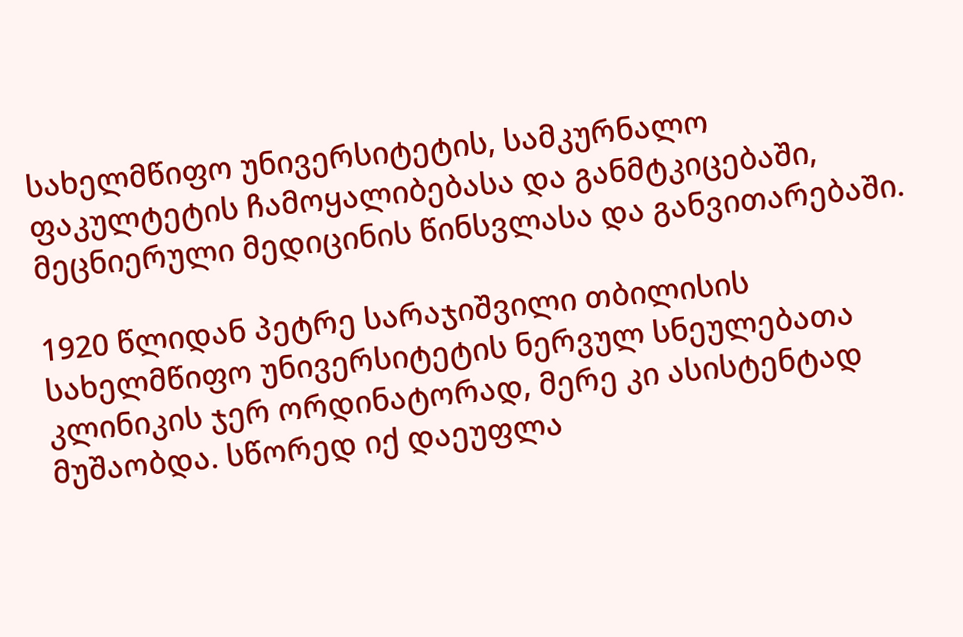სახელმწიფო უნივერსიტეტის, სამკურნალო ფაკულტეტის ჩამოყალიბებასა და განმტკიცებაში, მეცნიერული მედიცინის წინსვლასა და განვითარებაში.

1920 წლიდან პეტრე სარაჯიშვილი თბილისის სახელმწიფო უნივერსიტეტის ნერვულ სნეულებათა კლინიკის ჯერ ორდინატორად, მერე კი ასისტენტად მუშაობდა. სწორედ იქ დაეუფლა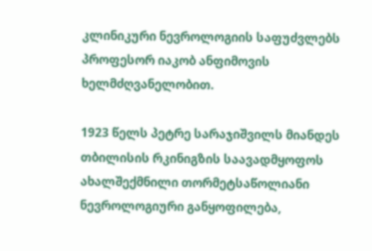კლინიკური ნევროლოგიის საფუძვლებს პროფესორ იაკობ ანფიმოვის ხელმძღვანელობით.

1923 წელს პეტრე სარაჯიშვილს მიანდეს თბილისის რკინიგზის საავადმყოფოს ახალშექმნილი თორმეტსაწოლიანი ნევროლოგიური განყოფილება,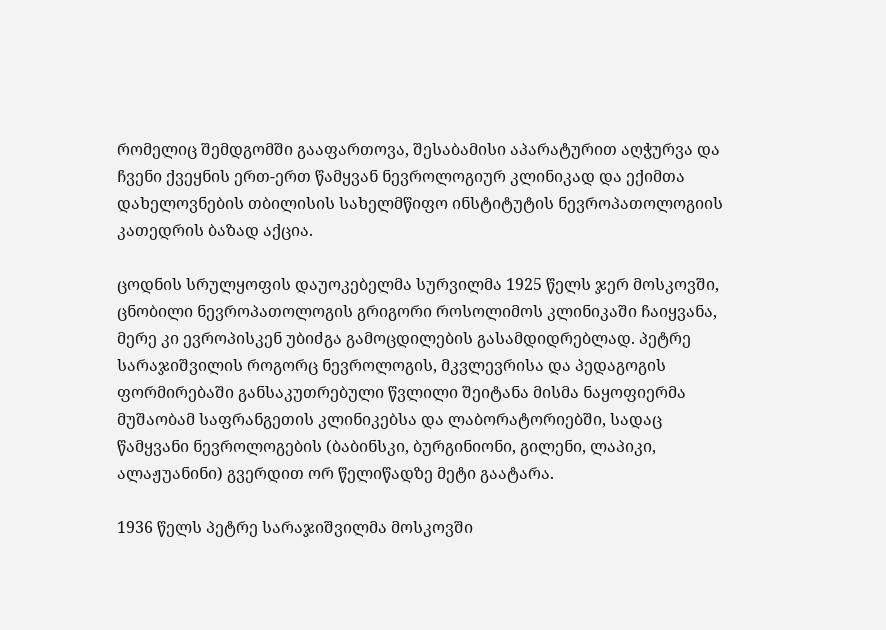რომელიც შემდგომში გააფართოვა, შესაბამისი აპარატურით აღჭურვა და ჩვენი ქვეყნის ერთ-ერთ წამყვან ნევროლოგიურ კლინიკად და ექიმთა დახელოვნების თბილისის სახელმწიფო ინსტიტუტის ნევროპათოლოგიის კათედრის ბაზად აქცია.

ცოდნის სრულყოფის დაუოკებელმა სურვილმა 1925 წელს ჯერ მოსკოვში, ცნობილი ნევროპათოლოგის გრიგორი როსოლიმოს კლინიკაში ჩაიყვანა, მერე კი ევროპისკენ უბიძგა გამოცდილების გასამდიდრებლად. პეტრე სარაჯიშვილის როგორც ნევროლოგის, მკვლევრისა და პედაგოგის ფორმირებაში განსაკუთრებული წვლილი შეიტანა მისმა ნაყოფიერმა მუშაობამ საფრანგეთის კლინიკებსა და ლაბორატორიებში, სადაც წამყვანი ნევროლოგების (ბაბინსკი, ბურგინიონი, გილენი, ლაპიკი, ალაჟუანინი) გვერდით ორ წელიწადზე მეტი გაატარა.

1936 წელს პეტრე სარაჯიშვილმა მოსკოვში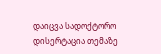დაიცვა სადოქტორო დისერტაცია თემაზე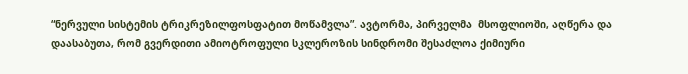“ნერვული სისტემის ტრიკრეზილფოსფატით მოწამვლა”. ავტორმა, პირველმა  მსოფლიოში, აღწერა და დაასაბუთა, რომ გვერდითი ამიოტროფული სკლეროზის სინდრომი შესაძლოა ქიმიური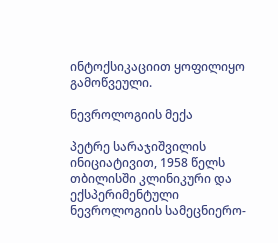ინტოქსიკაციით ყოფილიყო გამოწვეული.

ნევროლოგიის მექა

პეტრე სარაჯიშვილის ინიციატივით, 1958 წელს თბილისში კლინიკური და ექსპერიმენტული ნევროლოგიის სამეცნიერო-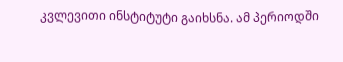კვლევითი ინსტიტუტი გაიხსნა. ამ პერიოდში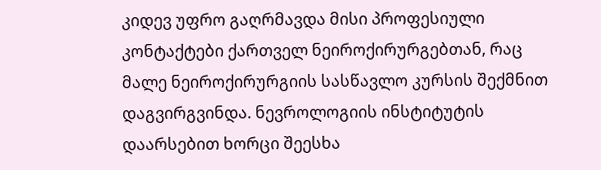კიდევ უფრო გაღრმავდა მისი პროფესიული კონტაქტები ქართველ ნეიროქირურგებთან, რაც მალე ნეიროქირურგიის სასწავლო კურსის შექმნით დაგვირგვინდა. ნევროლოგიის ინსტიტუტის დაარსებით ხორცი შეესხა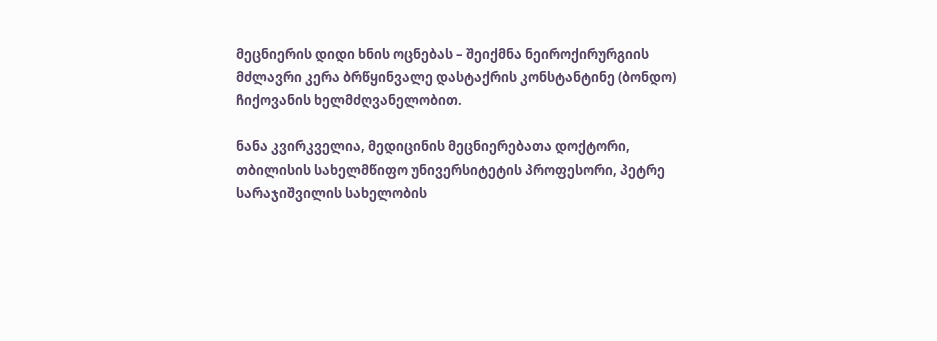მეცნიერის დიდი ხნის ოცნებას – შეიქმნა ნეიროქირურგიის მძლავრი კერა ბრწყინვალე დასტაქრის კონსტანტინე (ბონდო) ჩიქოვანის ხელმძღვანელობით.

ნანა კვირკველია, მედიცინის მეცნიერებათა დოქტორი, თბილისის სახელმწიფო უნივერსიტეტის პროფესორი, პეტრე სარაჯიშვილის სახელობის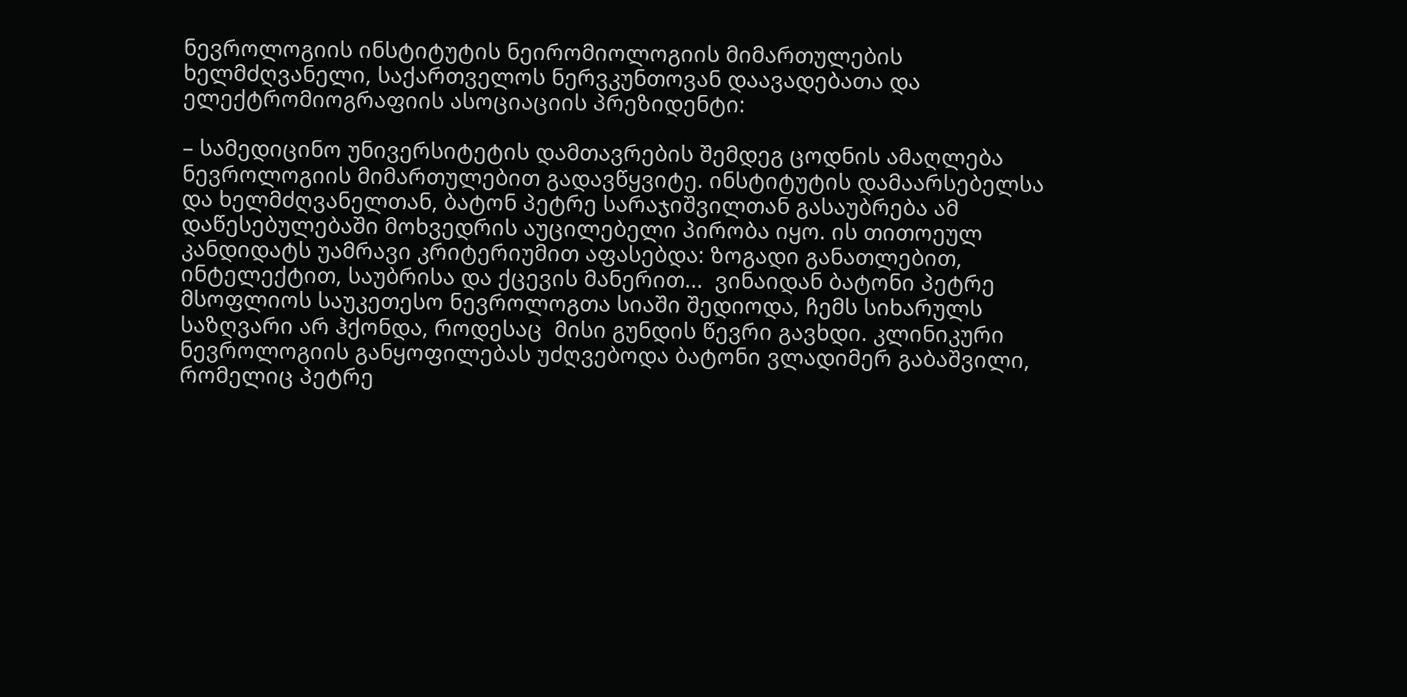ნევროლოგიის ინსტიტუტის ნეირომიოლოგიის მიმართულების ხელმძღვანელი, საქართველოს ნერვკუნთოვან დაავადებათა და ელექტრომიოგრაფიის ასოციაციის პრეზიდენტი:

– სამედიცინო უნივერსიტეტის დამთავრების შემდეგ ცოდნის ამაღლება ნევროლოგიის მიმართულებით გადავწყვიტე. ინსტიტუტის დამაარსებელსა და ხელმძღვანელთან, ბატონ პეტრე სარაჯიშვილთან გასაუბრება ამ დაწესებულებაში მოხვედრის აუცილებელი პირობა იყო. ის თითოეულ კანდიდატს უამრავი კრიტერიუმით აფასებდა: ზოგადი განათლებით, ინტელექტით, საუბრისა და ქცევის მანერით...  ვინაიდან ბატონი პეტრე მსოფლიოს საუკეთესო ნევროლოგთა სიაში შედიოდა, ჩემს სიხარულს საზღვარი არ ჰქონდა, როდესაც  მისი გუნდის წევრი გავხდი. კლინიკური ნევროლოგიის განყოფილებას უძღვებოდა ბატონი ვლადიმერ გაბაშვილი, რომელიც პეტრე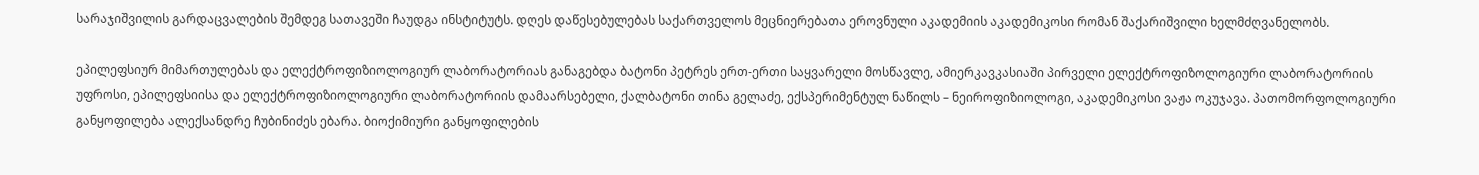სარაჯიშვილის გარდაცვალების შემდეგ სათავეში ჩაუდგა ინსტიტუტს. დღეს დაწესებულებას საქართველოს მეცნიერებათა ეროვნული აკადემიის აკადემიკოსი რომან შაქარიშვილი ხელმძღვანელობს.

ეპილეფსიურ მიმართულებას და ელექტროფიზიოლოგიურ ლაბორატორიას განაგებდა ბატონი პეტრეს ერთ-ერთი საყვარელი მოსწავლე, ამიერკავკასიაში პირველი ელექტროფიზოლოგიური ლაბორატორიის უფროსი, ეპილეფსიისა და ელექტროფიზიოლოგიური ლაბორატორიის დამაარსებელი, ქალბატონი თინა გელაძე, ექსპერიმენტულ ნაწილს – ნეიროფიზიოლოგი, აკადემიკოსი ვაჟა ოკუჯავა. პათომორფოლოგიური განყოფილება ალექსანდრე ჩუბინიძეს ებარა. ბიოქიმიური განყოფილების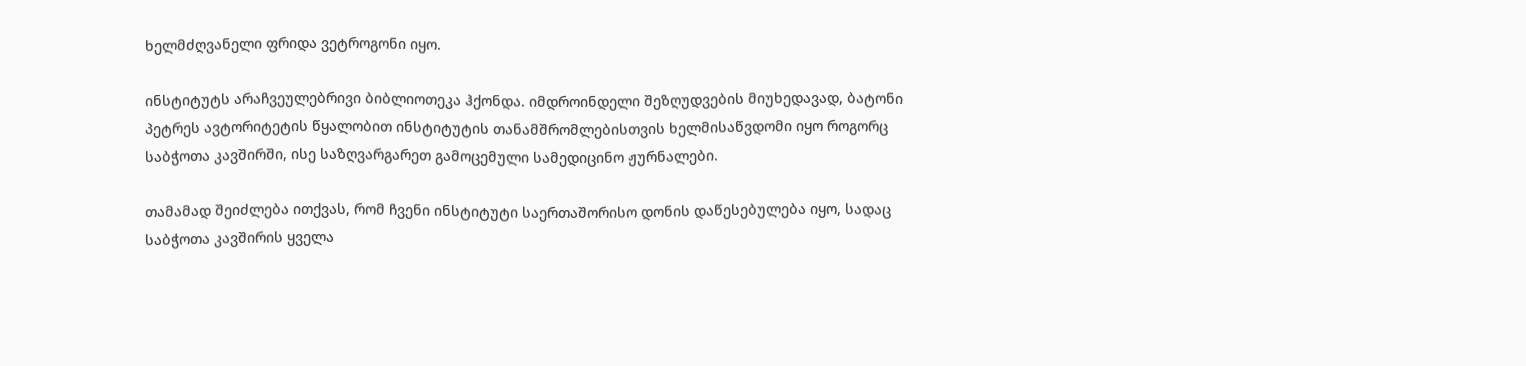ხელმძღვანელი ფრიდა ვეტროგონი იყო.

ინსტიტუტს არაჩვეულებრივი ბიბლიოთეკა ჰქონდა. იმდროინდელი შეზღუდვების მიუხედავად, ბატონი პეტრეს ავტორიტეტის წყალობით ინსტიტუტის თანამშრომლებისთვის ხელმისაწვდომი იყო როგორც საბჭოთა კავშირში, ისე საზღვარგარეთ გამოცემული სამედიცინო ჟურნალები.

თამამად შეიძლება ითქვას, რომ ჩვენი ინსტიტუტი საერთაშორისო დონის დაწესებულება იყო, სადაც საბჭოთა კავშირის ყველა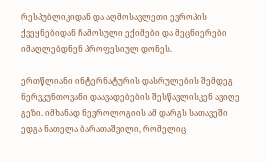რესპუბლიკიდან და აღმოსავლეთი ევროპის ქვეყნებიდან ჩამოსული ექიმები და მეცნიერები იმაღლებდნენ პროფესიულ დონეს.

ერთწლიანი ინტერნატურის დასრულების შემდეგ ნერვკუნთოვანი დაავადებების შესწავლისკენ ავიღე გეზი. იმხანად ნევროლოგიის ამ დარგს სათავეში ედგა ნათელა ბარათაშვილი, რომელიც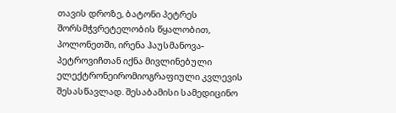თავის დროზე, ბატონი პეტრეს შორსმჭვრეტელობის წყალობით, პოლონეთში, ირენა ჰაუსმანოვა-პეტროვიჩთან იქნა მივლინებული ელექტრონეირომიოგრაფიული კვლევის შესასწავლად. შესაბამისი სამედიცინო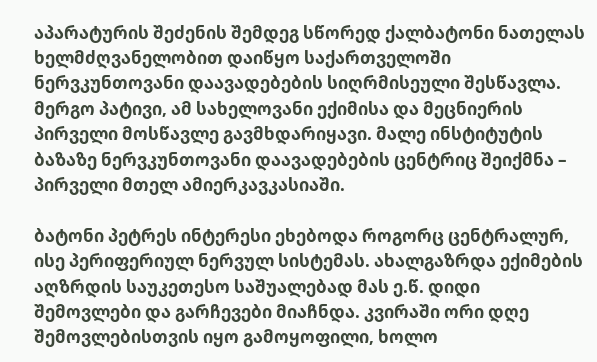აპარატურის შეძენის შემდეგ სწორედ ქალბატონი ნათელას ხელმძღვანელობით დაიწყო საქართველოში ნერვკუნთოვანი დაავადებების სიღრმისეული შესწავლა. მერგო პატივი, ამ სახელოვანი ექიმისა და მეცნიერის პირველი მოსწავლე გავმხდარიყავი. მალე ინსტიტუტის ბაზაზე ნერვკუნთოვანი დაავადებების ცენტრიც შეიქმნა – პირველი მთელ ამიერკავკასიაში.

ბატონი პეტრეს ინტერესი ეხებოდა როგორც ცენტრალურ, ისე პერიფერიულ ნერვულ სისტემას. ახალგაზრდა ექიმების აღზრდის საუკეთესო საშუალებად მას ე.წ. დიდი შემოვლები და გარჩევები მიაჩნდა. კვირაში ორი დღე შემოვლებისთვის იყო გამოყოფილი, ხოლო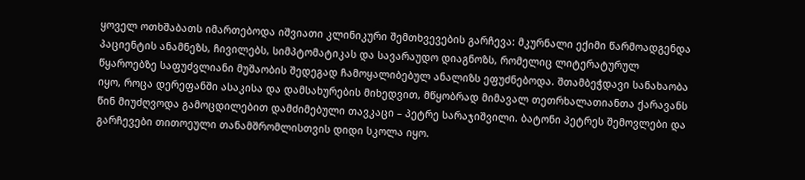ყოველ ოთხშაბათს იმართებოდა იშვიათი კლინიკური შემთხვევების გარჩევა: მკურნალი ექიმი წარმოადგენდა პაციენტის ანამნეზს, ჩივილებს, სიმპტომატიკას და სავარაუდო დიაგნოზს, რომელიც ლიტერატურულ წყაროებზე საფუძვლიანი მუშაობის შედეგად ჩამოყალიბებულ ანალიზს ეფუძნებოდა. შთამბეჭდავი სანახაობა იყო, როცა დერეფანში ასაკისა და დამსახურების მიხედვით, მწყობრად მიმავალ თეთრხალათიანთა ქარავანს წინ მიუძღვოდა გამოცდილებით დამძიმებული თავკაცი – პეტრე სარაჯიშვილი. ბატონი პეტრეს შემოვლები და გარჩევები თითოეული თანამშრომლისთვის დიდი სკოლა იყო.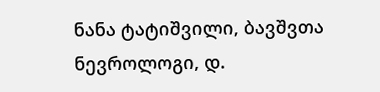ნანა ტატიშვილი, ბავშვთა ნევროლოგი, დ.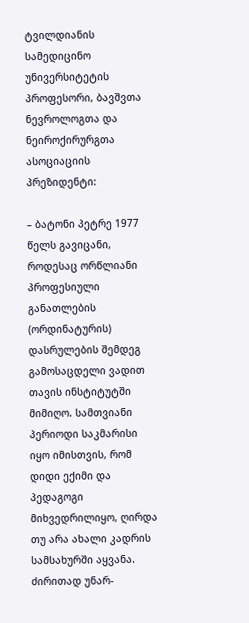ტვილდიანის სამედიცინო უნივერსიტეტის პროფესორი, ბავშვთა ნევროლოგთა და ნეიროქირურგთა ასოციაციის პრეზიდენტი:

– ბატონი პეტრე 1977 წელს გავიცანი, როდესაც ორწლიანი პროფესიული განათლების (ორდინატურის) დასრულების შემდეგ გამოსაცდელი ვადით თავის ინსტიტუტში მიმიღო. სამთვიანი პერიოდი საკმარისი იყო იმისთვის, რომ დიდი ექიმი და პედაგოგი მიხვედრილიყო, ღირდა თუ არა ახალი კადრის სამსახურში აყვანა. ძირითად უნარ-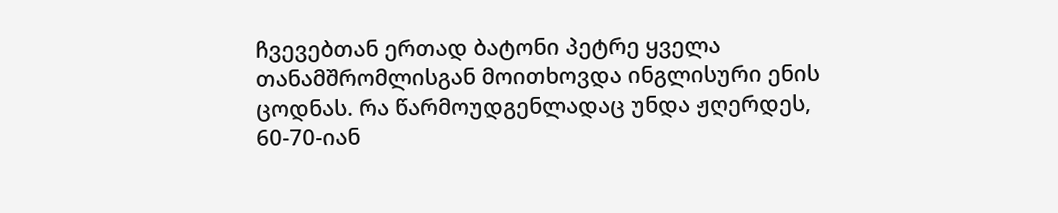ჩვევებთან ერთად ბატონი პეტრე ყველა თანამშრომლისგან მოითხოვდა ინგლისური ენის ცოდნას. რა წარმოუდგენლადაც უნდა ჟღერდეს, 60-70-იან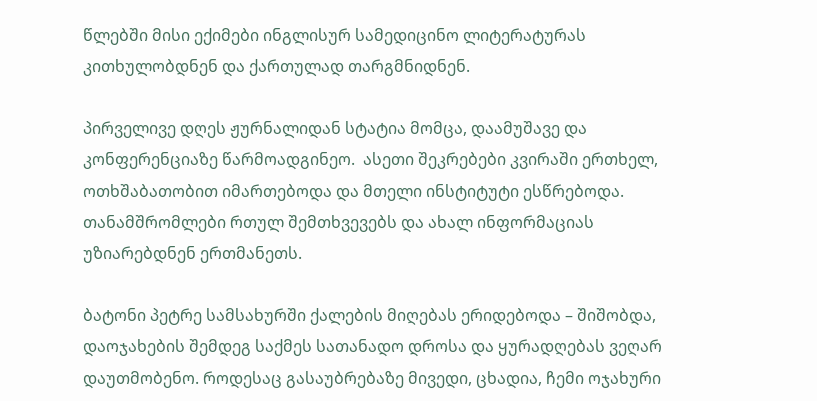წლებში მისი ექიმები ინგლისურ სამედიცინო ლიტერატურას კითხულობდნენ და ქართულად თარგმნიდნენ.

პირველივე დღეს ჟურნალიდან სტატია მომცა, დაამუშავე და კონფერენციაზე წარმოადგინეო.  ასეთი შეკრებები კვირაში ერთხელ, ოთხშაბათობით იმართებოდა და მთელი ინსტიტუტი ესწრებოდა. თანამშრომლები რთულ შემთხვევებს და ახალ ინფორმაციას უზიარებდნენ ერთმანეთს.

ბატონი პეტრე სამსახურში ქალების მიღებას ერიდებოდა – შიშობდა, დაოჯახების შემდეგ საქმეს სათანადო დროსა და ყურადღებას ვეღარ დაუთმობენო. როდესაც გასაუბრებაზე მივედი, ცხადია, ჩემი ოჯახური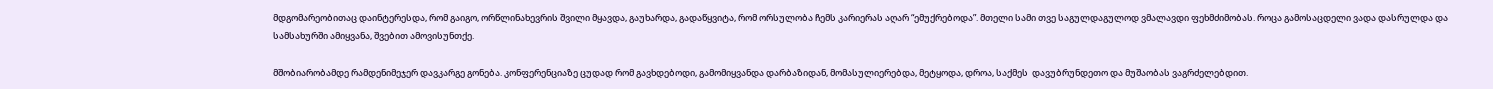მდგომარეობითაც დაინტერესდა, რომ გაიგო, ორწლინახევრის შვილი მყავდა, გაუხარდა, გადაწყვიტა, რომ ორსულობა ჩემს კარიერას აღარ “ემუქრებოდა”. მთელი სამი თვე საგულდაგულოდ ვმალავდი ფეხმძიმობას. როცა გამოსაცდელი ვადა დასრულდა და სამსახურში ამიყვანა, შვებით ამოვისუნთქე.

მშობიარობამდე რამდენიმეჯერ დავკარგე გონება. კონფერენციაზე ცუდად რომ გავხდებოდი, გამომიყვანდა დარბაზიდან, მომასულიერებდა, მეტყოდა, დროა, საქმეს  დავუბრუნდეთო და მუშაობას ვაგრძელებდით.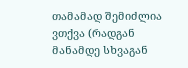თამამად შემიძლია ვთქვა (რადგან მანამდე სხვაგან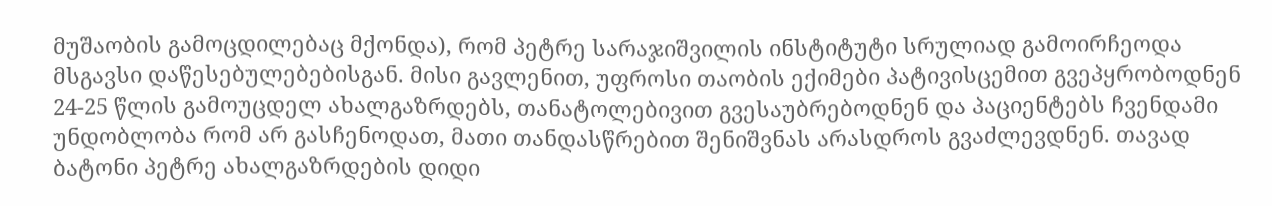მუშაობის გამოცდილებაც მქონდა), რომ პეტრე სარაჯიშვილის ინსტიტუტი სრულიად გამოირჩეოდა მსგავსი დაწესებულებებისგან. მისი გავლენით, უფროსი თაობის ექიმები პატივისცემით გვეპყრობოდნენ 24-25 წლის გამოუცდელ ახალგაზრდებს, თანატოლებივით გვესაუბრებოდნენ და პაციენტებს ჩვენდამი უნდობლობა რომ არ გასჩენოდათ, მათი თანდასწრებით შენიშვნას არასდროს გვაძლევდნენ. თავად ბატონი პეტრე ახალგაზრდების დიდი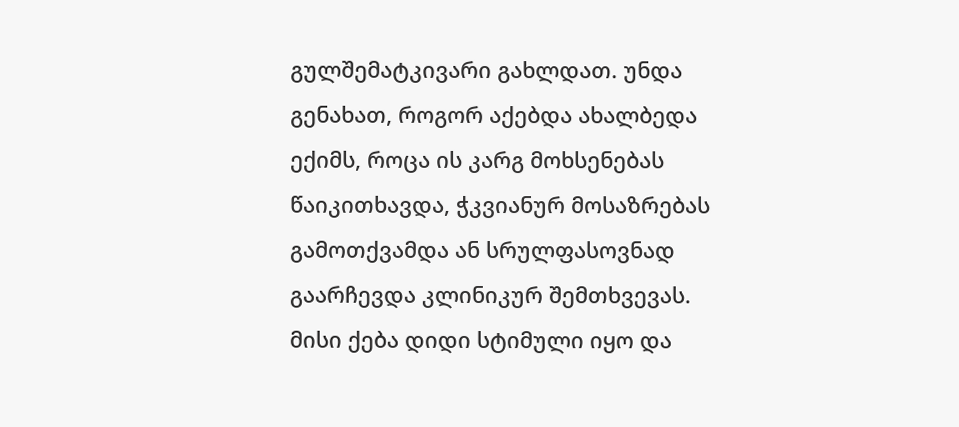გულშემატკივარი გახლდათ. უნდა გენახათ, როგორ აქებდა ახალბედა ექიმს, როცა ის კარგ მოხსენებას წაიკითხავდა, ჭკვიანურ მოსაზრებას გამოთქვამდა ან სრულფასოვნად გაარჩევდა კლინიკურ შემთხვევას. მისი ქება დიდი სტიმული იყო და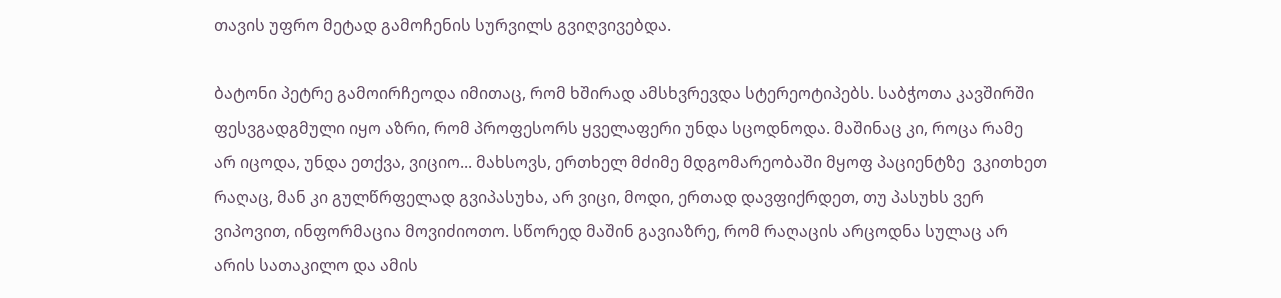თავის უფრო მეტად გამოჩენის სურვილს გვიღვივებდა.

ბატონი პეტრე გამოირჩეოდა იმითაც, რომ ხშირად ამსხვრევდა სტერეოტიპებს. საბჭოთა კავშირში ფესვგადგმული იყო აზრი, რომ პროფესორს ყველაფერი უნდა სცოდნოდა. მაშინაც კი, როცა რამე არ იცოდა, უნდა ეთქვა, ვიციო... მახსოვს, ერთხელ მძიმე მდგომარეობაში მყოფ პაციენტზე  ვკითხეთ რაღაც, მან კი გულწრფელად გვიპასუხა, არ ვიცი, მოდი, ერთად დავფიქრდეთ, თუ პასუხს ვერ ვიპოვით, ინფორმაცია მოვიძიოთო. სწორედ მაშინ გავიაზრე, რომ რაღაცის არცოდნა სულაც არ არის სათაკილო და ამის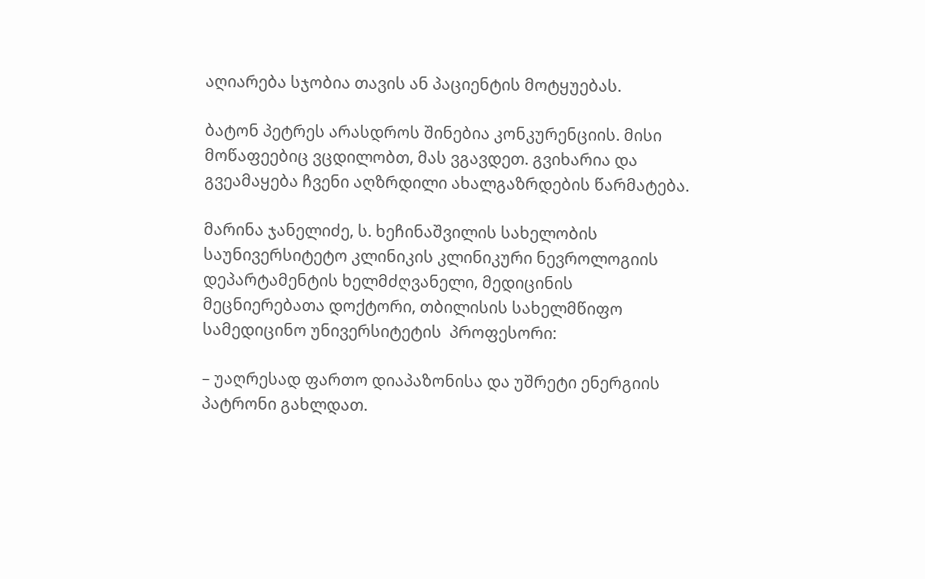აღიარება სჯობია თავის ან პაციენტის მოტყუებას.

ბატონ პეტრეს არასდროს შინებია კონკურენციის. მისი მოწაფეებიც ვცდილობთ, მას ვგავდეთ. გვიხარია და გვეამაყება ჩვენი აღზრდილი ახალგაზრდების წარმატება.

მარინა ჯანელიძე, ს. ხეჩინაშვილის სახელობის საუნივერსიტეტო კლინიკის კლინიკური ნევროლოგიის დეპარტამენტის ხელმძღვანელი, მედიცინის მეცნიერებათა დოქტორი, თბილისის სახელმწიფო სამედიცინო უნივერსიტეტის  პროფესორი:

– უაღრესად ფართო დიაპაზონისა და უშრეტი ენერგიის პატრონი გახლდათ.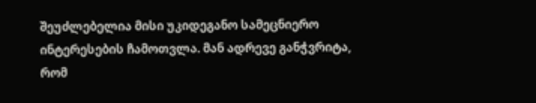შეუძლებელია მისი უკიდეგანო სამეცნიერო ინტერესების ჩამოთვლა. მან ადრევე განჭვრიტა, რომ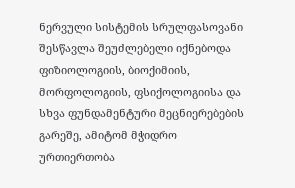ნერვული სისტემის სრულფასოვანი შესწავლა შეუძლებელი იქნებოდა ფიზიოლოგიის, ბიოქიმიის, მორფოლოგიის, ფსიქოლოგიისა და სხვა ფუნდამენტური მეცნიერებების გარეშე, ამიტომ მჭიდრო ურთიერთობა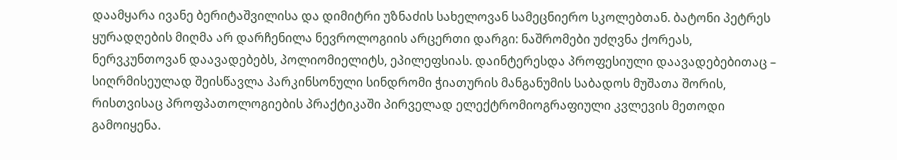დაამყარა ივანე ბერიტაშვილისა და დიმიტრი უზნაძის სახელოვან სამეცნიერო სკოლებთან. ბატონი პეტრეს ყურადღების მიღმა არ დარჩენილა ნევროლოგიის არცერთი დარგი: ნაშრომები უძღვნა ქორეას, ნერვკუნთოვან დაავადებებს, პოლიომიელიტს, ეპილეფსიას. დაინტერესდა პროფესიული დაავადებებითაც – სიღრმისეულად შეისწავლა პარკინსონული სინდრომი ჭიათურის მანგანუმის საბადოს მუშათა შორის, რისთვისაც პროფპათოლოგიების პრაქტიკაში პირველად ელექტრომიოგრაფიული კვლევის მეთოდი გამოიყენა.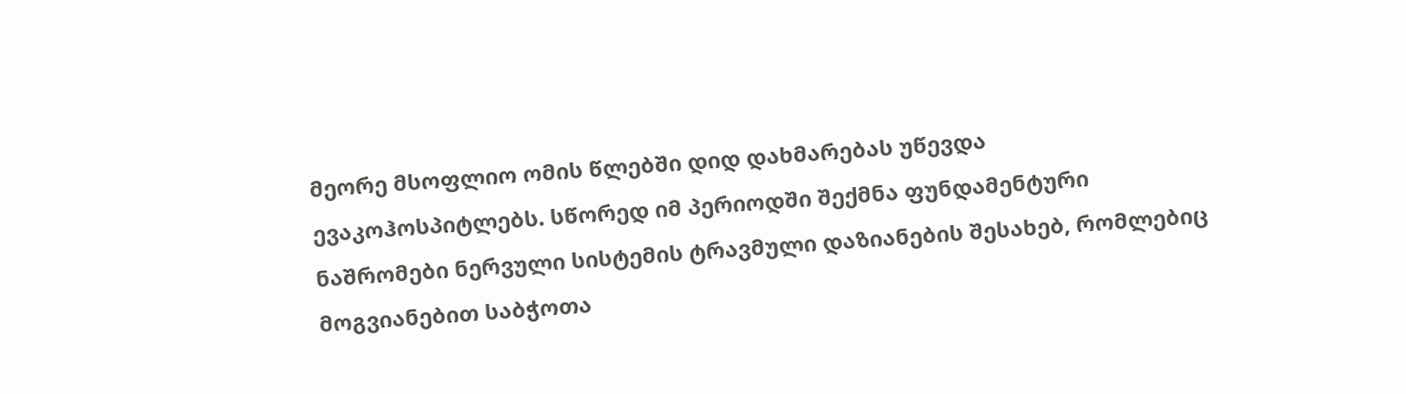მეორე მსოფლიო ომის წლებში დიდ დახმარებას უწევდა ევაკოჰოსპიტლებს. სწორედ იმ პერიოდში შექმნა ფუნდამენტური ნაშრომები ნერვული სისტემის ტრავმული დაზიანების შესახებ, რომლებიც მოგვიანებით საბჭოთა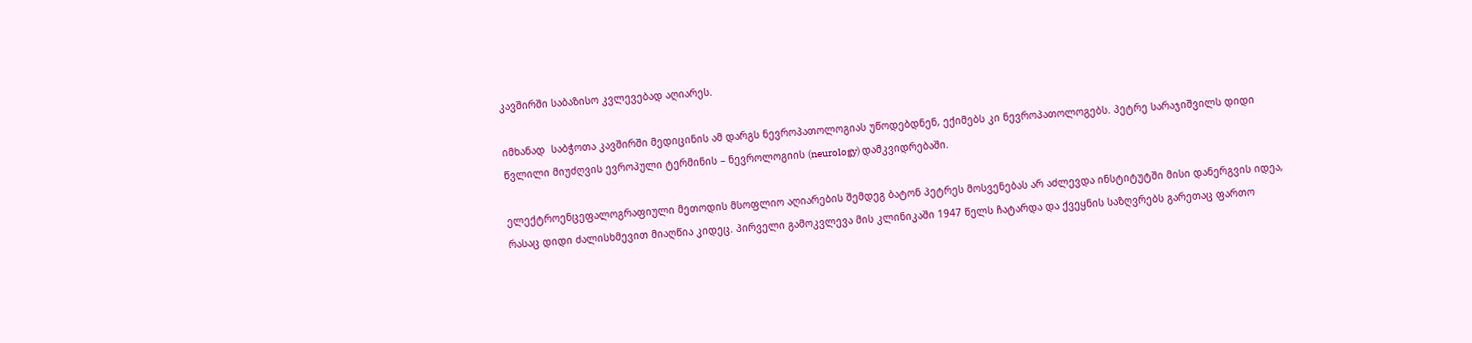კავშირში საბაზისო კვლევებად აღიარეს.

იმხანად  საბჭოთა კავშირში მედიცინის ამ დარგს ნევროპათოლოგიას უწოდებდნენ, ექიმებს კი ნევროპათოლოგებს. პეტრე სარაჯიშვილს დიდი წვლილი მიუძღვის ევროპული ტერმინის – ნევროლოგიის (neurology) დამკვიდრებაში.

ელექტროენცეფალოგრაფიული მეთოდის მსოფლიო აღიარების შემდეგ ბატონ პეტრეს მოსვენებას არ აძლევდა ინსტიტუტში მისი დანერგვის იდეა, რასაც დიდი ძალისხმევით მიაღწია კიდეც. პირველი გამოკვლევა მის კლინიკაში 1947 წელს ჩატარდა და ქვეყნის საზღვრებს გარეთაც ფართო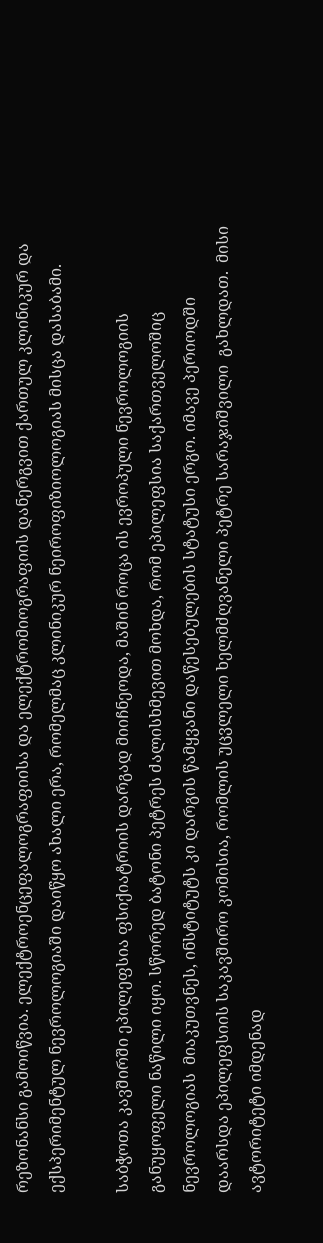რეზონანსი გამოიწვია. ელექტროენცეფალოგრაფიისა და ელექტრომიოგრაფიის დანერგვით ქართულ კლინიკურ და ექსპერიმენტულ ნევროლოგიაში დაიწყო ახალი ერა, რომელმაც კლინიკურ ნეიროფიზიოლოგიას მისცა დასაბამი.

საბჭოთა კავშირში ეპილეფსია ფსიქიატრიის დარგად მიიჩნეოდა, მაშინ როცა ის ევროპული ნევროლოგიის განუყოფელი ნაწილი იყო. სწორედ ბატონი პეტრეს ძალისხმევით მოხდა, რომ ეპილეფსია საქართველოშიც ნევროლოგიას  მიაკუთვნეს, ინსტიტუტს კი დარგის წამყვანი დაწესებულების სტატუსი ერგო. იმავე პერიოდში დაარსდა ეპილეფსიის საკავშირო კომისია, რომლის უცვლელი ხელმძღვანელი პეტრე სარაჯიშვილი  გახლდათ.  მისი ავტორიტეტი იმდენად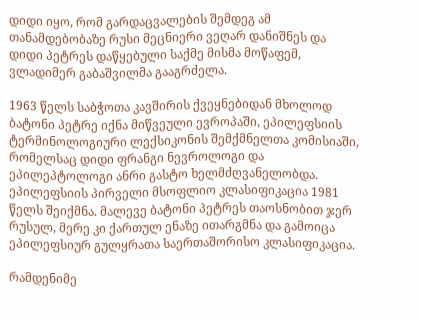დიდი იყო, რომ გარდაცვალების შემდეგ ამ თანამდებობაზე რუსი მეცნიერი ვეღარ დანიშნეს და დიდი პეტრეს დაწყებული საქმე მისმა მოწაფემ, ვლადიმერ გაბაშვილმა გააგრძელა.

1963 წელს საბჭოთა კავშირის ქვეყნებიდან მხოლოდ ბატონი პეტრე იქნა მიწვეული ევროპაში, ეპილეფსიის ტერმინოლოგიური ლექსიკონის შემქმნელთა კომისიაში, რომელსაც დიდი ფრანგი ნევროლოგი და ეპილეპტოლოგი ანრი გასტო ხელმძღვანელობდა. ეპილეფსიის პირველი მსოფლიო კლასიფიკაცია 1981 წელს შეიქმნა. მალევე ბატონი პეტრეს თაოსნობით ჯერ რუსულ, მერე კი ქართულ ენაზე ითარგმნა და გამოიცა ეპილეფსიურ გულყრათა საერთაშორისო კლასიფიკაცია.

რამდენიმე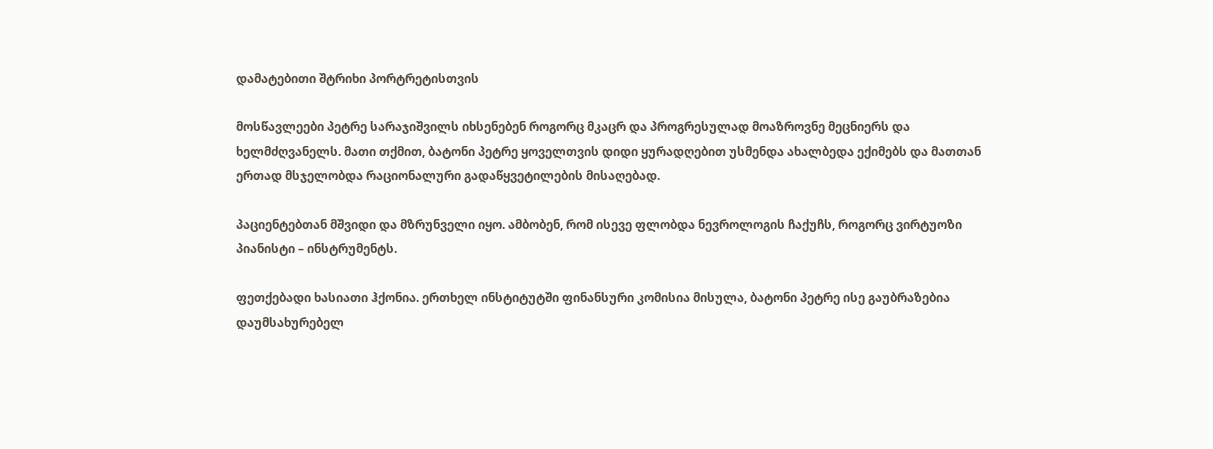დამატებითი შტრიხი პორტრეტისთვის

მოსწავლეები პეტრე სარაჯიშვილს იხსენებენ როგორც მკაცრ და პროგრესულად მოაზროვნე მეცნიერს და ხელმძღვანელს. მათი თქმით, ბატონი პეტრე ყოველთვის დიდი ყურადღებით უსმენდა ახალბედა ექიმებს და მათთან ერთად მსჯელობდა რაციონალური გადაწყვეტილების მისაღებად.

პაციენტებთან მშვიდი და მზრუნველი იყო. ამბობენ, რომ ისევე ფლობდა ნევროლოგის ჩაქუჩს, როგორც ვირტუოზი პიანისტი – ინსტრუმენტს.

ფეთქებადი ხასიათი ჰქონია. ერთხელ ინსტიტუტში ფინანსური კომისია მისულა, ბატონი პეტრე ისე გაუბრაზებია დაუმსახურებელ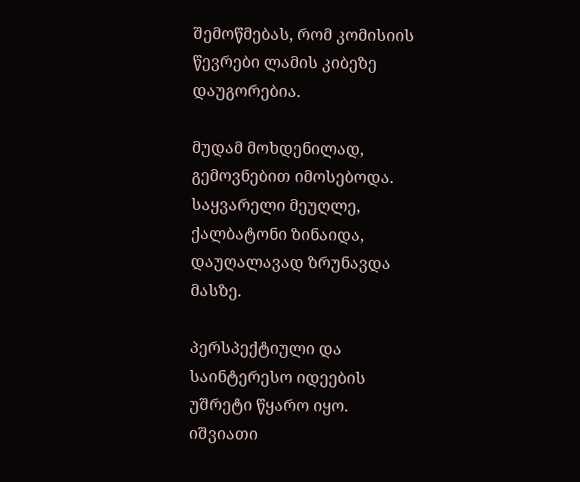შემოწმებას, რომ კომისიის წევრები ლამის კიბეზე დაუგორებია.

მუდამ მოხდენილად, გემოვნებით იმოსებოდა. საყვარელი მეუღლე, ქალბატონი ზინაიდა, დაუღალავად ზრუნავდა მასზე.

პერსპექტიული და საინტერესო იდეების უშრეტი წყარო იყო. იშვიათი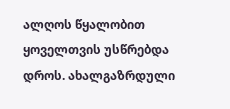ალღოს წყალობით ყოველთვის უსწრებდა დროს. ახალგაზრდული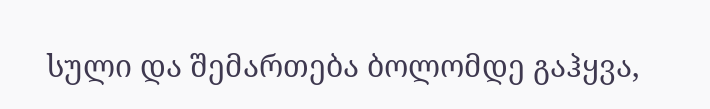სული და შემართება ბოლომდე გაჰყვა,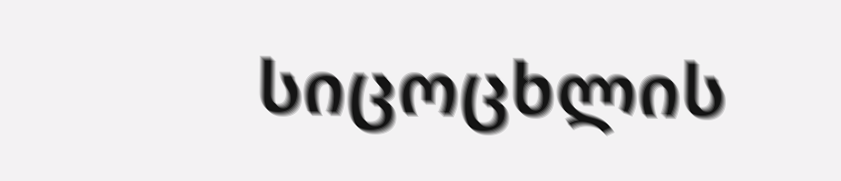სიცოცხლის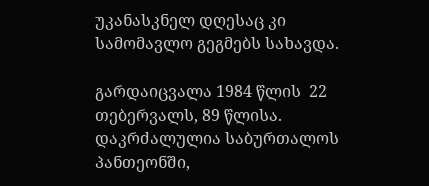უკანასკნელ დღესაც კი სამომავლო გეგმებს სახავდა.

გარდაიცვალა 1984 წლის  22 თებერვალს, 89 წლისა. დაკრძალულია საბურთალოს პანთეონში,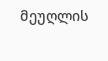მეუღლის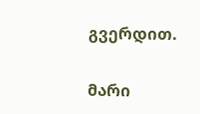გვერდით.

მარი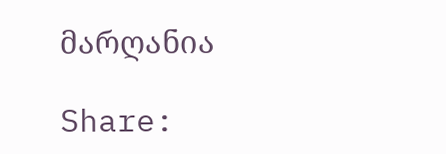მარღანია

Share: